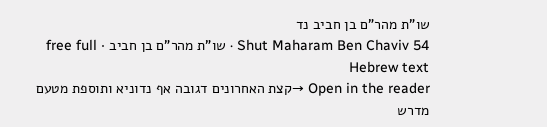שו"ת מהר"ם בן חביב נד
Shut Maharam Ben Chaviv 54 · שו"ת מהר"ם בן חביב · free full Hebrew text
Open in the reader →קצת האחרונים דגובה אף נדוניא ותוספת מטעם מדרש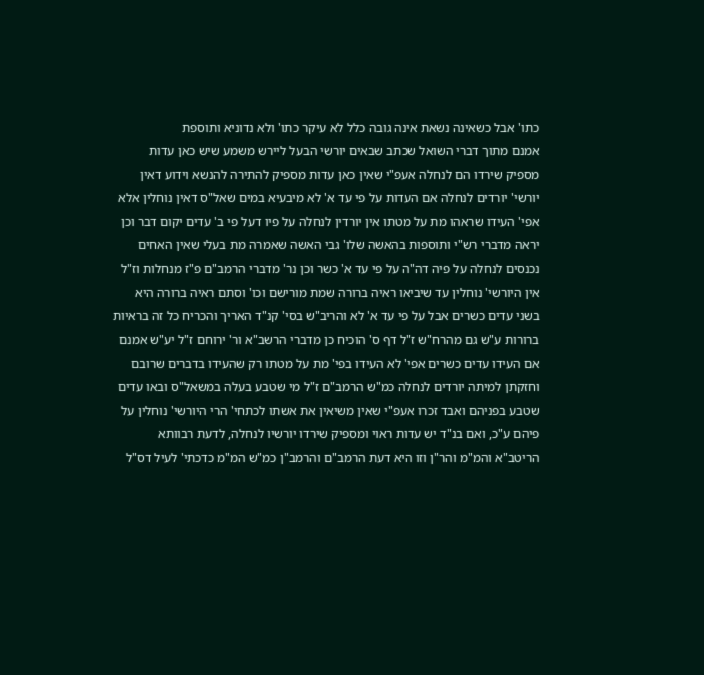כתו' אבל כשאינה נשאת אינה גובה כלל לא עיקר כתו' ולא נדוניא ותוספת
אמנם מתוך דברי השואל שכתב שבאים יורשי הבעל ליירש משמע שיש כאן עדות מספיק שירדו הם לנחלה אעפ"י שאין כאן עדות מספיק להתירה להנשא וידוע דאין יורשי' יורדים לנחלה אם העדות על פי עד א' לא מיבעיא במים שאל"ס דאין נוחלין אלא אפי' העידו שראהו מת על מטתו אין יורדין לנחלה על פיו דעל פי ב' עדים יקום דבר וכן יראה מדברי רש"י ותוספות בהאשה שלו' גבי האשה שאמרה מת בעלי שאין האחים נכנסים לנחלה על פיה דה"ה על פי עד א' כשר וכן נר' מדברי הרמב"ם פ"ז מנחלות וז"ל אין היורשי' נוחלין עד שיביאו ראיה ברורה שמת מורישם וכו' וסתם ראיה ברורה היא בשני עדים כשרים אבל על פי עד א' לא והריב"ש בסי' קנ"ד האריך והכריח כל זה בראיות ברורות ע"ש גם מהרח"ש ז"ל דף ס' הוכיח כן מדברי הרשב"א ור' ירוחם ז"ל יע"ש אמנם אם העידו עדים כשרים אפי' לא העידו בפי' מת על מטתו רק שהעידו בדברים שרובם וחזקתן למיתה יורדים לנחלה כמ"ש הרמב"ם ז"ל מי שטבע בעלה במשאל"ס ובאו עדים שטבע בפניהם ואבד זכרו אעפ"י שאין משיאין את אשתו לכתחי' הרי היורשי' נוחלין על פיהם ע"כ, ואם בנ"ד יש עדות ראוי ומספיק שירדו יורשיו לנחלה, לדעת רבוותא הריטב"א והמ"מ והר"ן וזו היא דעת הרמב"ם והרמב"ן כמ"ש המ"מ כדכתי' לעיל דס"ל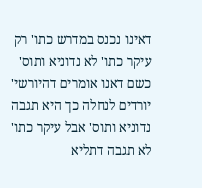דאינו נכנס במדרש כתו' רק עיקר כתו' לא נדוניא ותוס' כשם דאנו אומרים דהיורשי' יורדים לנחלה כך היא תגבה נדוניא ותוס' אבל עיקר כתו' לא תגבה דתליא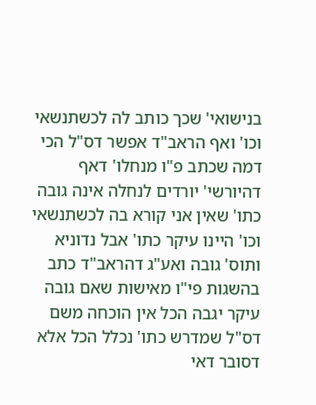בנישואי' שכך כותב לה לכשתנשאי וכו' ואף הראב"ד אפשר דס"ל הכי דמה שכתב פ"ו מנחלו' דאף דהיורשי' יורדים לנחלה אינה גובה כתו' שאין אני קורא בה לכשתנשאי וכו' היינו עיקר כתו' אבל נדוניא ותוס' גובה ואע"ג דהראב"ד כתב בהשגות פי"ו מאישות שאם גובה עיקר יגבה הכל אין הוכחה משם דס"ל שמדרש כתו' נכלל הכל אלא דסובר דאי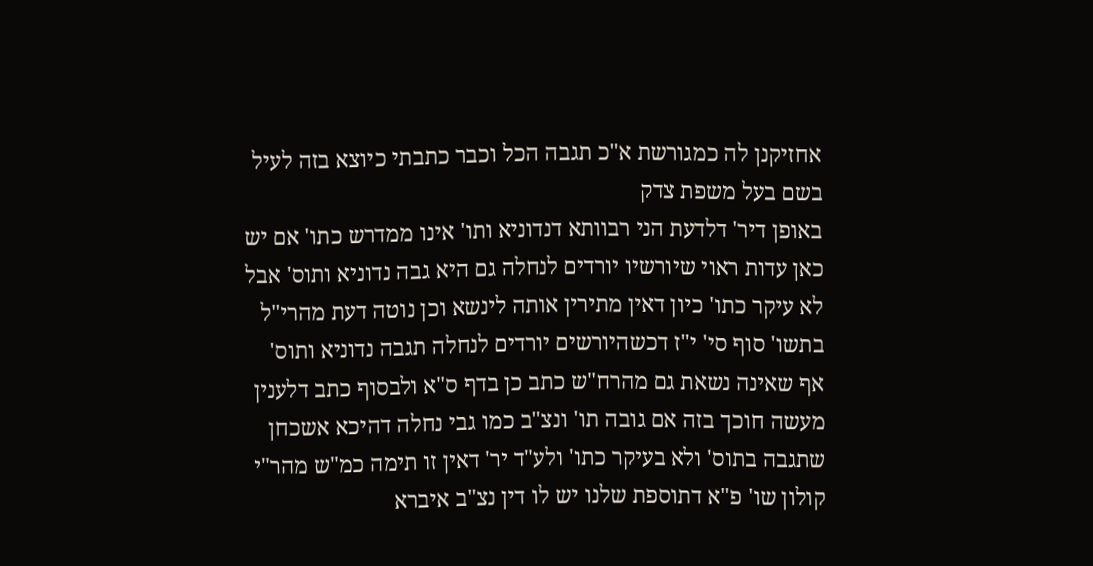אחזיקנן לה כמגורשת א"כ תגבה הכל וכבר כתבתי כיוצא בזה לעיל בשם בעל משפת צדק
באופן דיר' דלדעת הני רבוותא דנדוניא ותו' אינו ממדרש כתו' אם יש כאן עדות ראוי שיורשיו יורדים לנחלה גם היא גבה נדוניא ותוס' אבל לא עיקר כתו' כיון דאין מתירין אותה לינשא וכן נוטה דעת מהרי"ל בתשו' סוף סי' י"ז דכשהיורשים יורדים לנחלה תגבה נדוניא ותוס' אף שאינה נשאת גם מהרח"ש כתב כן בדף ס"א ולבסוף כתב דלענין מעשה חוכך בזה אם גובה תו' ונצ"ב כמו גבי נחלה דהיכא אשכחן שתגבה בתוס' ולא בעיקר כתו' ולע"ד יר' דאין זו תימה כמ"ש מהר"י קולון שו' פ"א דתוספת שלנו יש לו דין נצ"ב איברא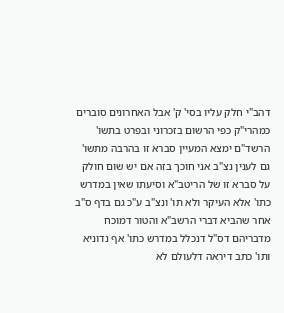דהב"י חלק עליו בסי' ק' אבל האחרונים סוברים כמהרי"ק כפי הרשום בזכרוני ובפרט בתשו' הרשד"ם ימצא המעיין סברא זו בהרבה מתשו' גם לענין נצ"ב אני חוכך בזה אם יש שום חולק על סברא זו של הריטב"א וסיעתו שאין במדרש כתו' אלא העיקר ולא תו' ונצ"ב ע"כ גם בדף ס"ב אחר שהביא דברי הרשב"א והטור דמוכח מדבריהם דס"ל דנכלל במדרש כתו' אף נדוניא ותו' כתב דיראה דלעולם לא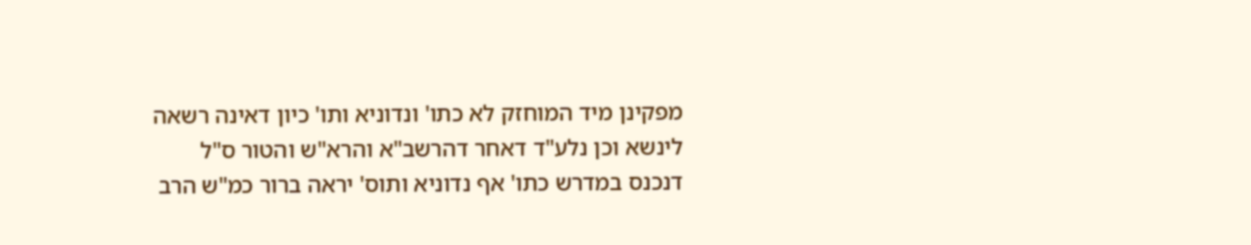מפקינן מיד המוחזק לא כתו' ונדוניא ותו' כיון דאינה רשאה לינשא וכן נלע"ד דאחר דהרשב"א והרא"ש והטור ס"ל דנכנס במדרש כתו' אף נדוניא ותוס' יראה ברור כמ"ש הרב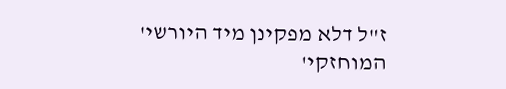ז"ל דלא מפקינן מיד היורשי' המוחזקי'